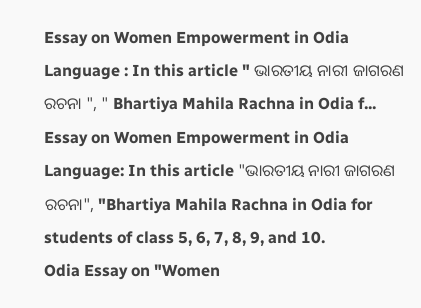Essay on Women Empowerment in Odia Language : In this article " ଭାରତୀୟ ନାରୀ ଜାଗରଣ ରଚନା ", " Bhartiya Mahila Rachna in Odia f...
Essay on Women Empowerment in Odia Language: In this article "ଭାରତୀୟ ନାରୀ ଜାଗରଣ ରଚନା", "Bhartiya Mahila Rachna in Odia for students of class 5, 6, 7, 8, 9, and 10.
Odia Essay on "Women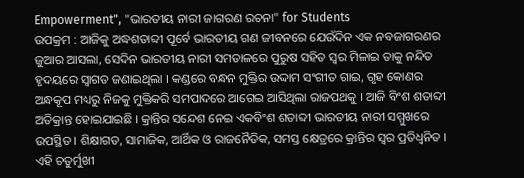Empowerment", "ଭାରତୀୟ ନାରୀ ଜାଗରଣ ରଚନା" for Students
ଉପକ୍ରମ : ଆଜିକୁ ଅଦ୍ଧଶତାବ୍ଦୀ ପୂର୍ବେ ଭାରତୀୟ ଗଣ ଜୀବନରେ ଯେଉଁଦିନ ଏକ ନବଜାଗରଣର ଜୁଆର ଆସଲା, ସେଦିନ ଭାରତୀୟ ନାରୀ ସମତାଳରେ ପୁରୁଷ ସହିତ ସ୍ୱର ମିଳାଇ ତାକୁ ନନ୍ଦିତ ହୃଦୟରେ ସ୍ବାଗତ ଜଣାଇଥିଲା । କଣ୍ଡରେ ବନ୍ଧନ ମୁକ୍ତିର ଉଦ୍ଦାମ ସଂଗୀତ ଗାଇ, ଗୃହ କୋଣର ଅନ୍ଧକୂପ ମଧ୍ୟରୁ ନିଜକୁ ମୁକ୍ତିକରି ସମପାଦରେ ଆଗେଇ ଆସିଥିଲା ରାଜପଥକୁ । ଆଜି ବିଂଶ ଶତାବ୍ଦୀ ଅତିକ୍ରାନ୍ତ ହୋଇଯାଇଛି । କ୍ରାନ୍ତିର ସନ୍ଦେଶ ନେଇ ଏକବିଂଶ ଶତାବ୍ଦୀ ଭାରତୀୟ ନାରୀ ସମ୍ମୁଖରେ ଉପସ୍ଥିତ । ଶିକ୍ଷାଗତ, ସାମାଜିକ, ଆର୍ଥିକ ଓ ରାଜନୈତିକ, ସମସ୍ତ କ୍ଷେତ୍ରରେ କ୍ରାନ୍ତିର ସ୍ଵର ପ୍ରତିଧ୍ବନିତ । ଏହି ଚତୁର୍ମୁଖୀ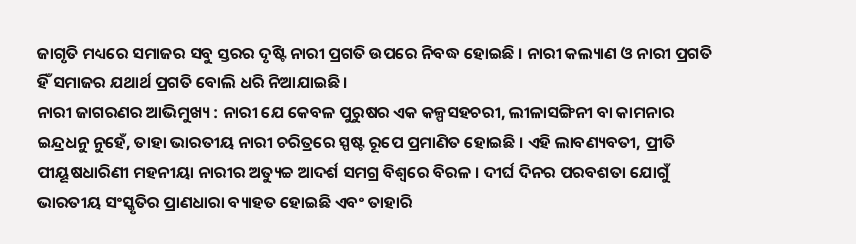ଜାଗୃତି ମଧ୍ୟରେ ସମାଜର ସବୁ ସ୍ତରର ଦୃଷ୍ଟି ନାରୀ ପ୍ରଗତି ଉପରେ ନିବଦ୍ଧ ହୋଇଛି । ନାରୀ କଲ୍ୟାଣ ଓ ନାରୀ ପ୍ରଗତି ହିଁ ସମାଜର ଯଥାର୍ଥ ପ୍ରଗତି ବୋଲି ଧରି ନିଆଯାଇଛି ।
ନାରୀ ଜାଗରଣର ଆଭିମୁଖ୍ୟ : ନାରୀ ଯେ କେବଳ ପୁରୁଷର ଏକ କଳ୍ପସହଚରୀ, ଲୀଳାସଙ୍ଗିନୀ ବା କାମନାର ଇନ୍ଦ୍ରଧନୁ ନୁହେଁ, ତାହା ଭାରତୀୟ ନାରୀ ଚରିତ୍ରରେ ସ୍ପଷ୍ଟ ରୂପେ ପ୍ରମାଣିତ ହୋଇଛି । ଏହି ଲାବଣ୍ୟବତୀ, ପ୍ରୀତି ପୀୟୂଷଧାରିଣୀ ମହନୀୟା ନାରୀର ଅତ୍ୟୁଚ୍ଚ ଆଦର୍ଶ ସମଗ୍ର ବିଶ୍ଵରେ ବିରଳ । ଦୀର୍ଘ ଦିନର ପରବଶତା ଯୋଗୁଁ ଭାରତୀୟ ସଂସ୍କୃତିର ପ୍ରାଣଧାରା ବ୍ୟାହତ ହୋଇଛି ଏବଂ ତାହାରି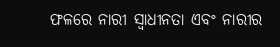ଫଳରେ ନାରୀ ସ୍ଵାଧୀନତା ଏବଂ ନାରୀର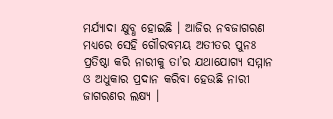ମର୍ଯ୍ୟାଦା କ୍ଷୁବ୍ଧ ହୋଇଛି । ଆଜିର ନବଜାଗରଣ ମଧ୍ୟରେ ସେହି ଗୌରବମୟ ଅତୀତର ପୁନଃ ପ୍ରତିଷ୍ଠା କରି ନାରୀକୁ ତା’ର ଯଥାଯୋଗ୍ୟ ସମ୍ମାନ ଓ ଅଧୁକାର ପ୍ରଦାନ କରିବା ହେଉଛି ନାରୀ ଜାଗରଣର ଲକ୍ଷ୍ୟ ।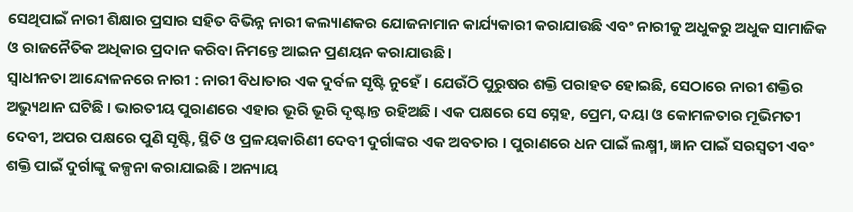ସେଥିପାଇଁ ନାରୀ ଶିକ୍ଷାର ପ୍ରସାର ସହିତ ବିଭିନ୍ନ ନାରୀ କଲ୍ୟାଣକର ଯୋଜନାମାନ କାର୍ଯ୍ୟକାରୀ କରାଯାଉଛି ଏବଂ ନାରୀକୁ ଅଧୁକରୁ ଅଧୁକ ସାମାଜିକ ଓ ରାଜନୈତିକ ଅଧିକାର ପ୍ରଦାନ କରିବା ନିମନ୍ତେ ଆଇନ ପ୍ରଣୟନ କରାଯାଉଛି ।
ସ୍ଵାଧୀନତା ଆନ୍ଦୋଳନରେ ନାରୀ : ନାରୀ ବିଧାତାର ଏକ ଦୁର୍ବଳ ସୃଷ୍ଟି ନୁହେଁ । ଯେଉଁଠି ପୁରୁଷର ଶକ୍ତି ପରାହତ ହୋଇଛି, ସେଠାରେ ନାରୀ ଶକ୍ତିର ଅଭ୍ୟୁଥାନ ଘଟିଛି । ଭାରତୀୟ ପୁରାଣରେ ଏହାର ଭୂରି ଭୂରି ଦୃଷ୍ଟାନ୍ତ ରହିଅଛି । ଏକ ପକ୍ଷରେ ସେ ସ୍ନେହ, ପ୍ରେମ, ଦୟା ଓ କୋମଳତାର ମୂଭିମତୀ ଦେବୀ, ଅପର ପକ୍ଷରେ ପୁଣି ସୃଷ୍ଟି, ସ୍ଥିତି ଓ ପ୍ରଳୟକାରିଣୀ ଦେବୀ ଦୁର୍ଗାଙ୍କର ଏକ ଅବତାର । ପୁରାଣରେ ଧନ ପାଇଁ ଲକ୍ଷ୍ମୀ, ଜ୍ଞାନ ପାଇଁ ସରସ୍ବତୀ ଏବଂ ଶକ୍ତି ପାଇଁ ଦୁର୍ଗାଙ୍କୁ କଳ୍ପନା କରାଯାଇଛି । ଅନ୍ୟାୟ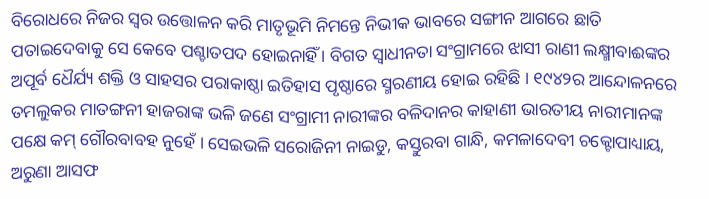ବିରୋଧରେ ନିଜର ସ୍ୱର ଉତ୍ତୋଳନ କରି ମାତୃଭୂମି ନିମନ୍ତେ ନିଭୀକ ଭାବରେ ସଙ୍ଗୀନ ଆଗରେ ଛାତି ପତାଇଦେବାକୁ ସେ କେବେ ପଶ୍ଚାତପଦ ହୋଇନାହିଁ । ବିଗତ ସ୍ବାଧୀନତା ସଂଗ୍ରାମରେ ଝାସୀ ରାଣୀ ଲକ୍ଷ୍ମୀବାଈଙ୍କର ଅପୂର୍ବ ଧୈର୍ଯ୍ୟ ଶକ୍ତି ଓ ସାହସର ପରାକାଷ୍ଠା ଇତିହାସ ପୃଷ୍ଠାରେ ସ୍ମରଣୀୟ ହୋଇ ରହିଛି । ୧୯୪୨ର ଆନ୍ଦୋଳନରେ ତମଲୁକର ମାତଙ୍ଗନୀ ହାଜରାଙ୍କ ଭଳି ଜଣେ ସଂଗ୍ରାମୀ ନାରୀଙ୍କର ବଳିଦାନର କାହାଣୀ ଭାରତୀୟ ନାରୀମାନଙ୍କ ପକ୍ଷେ କମ୍ ଗୌରବାବହ ନୁହେଁ । ସେଇଭଳି ସରୋଜିନୀ ନାଇଡୁ, କସ୍ତୁରବା ଗାନ୍ଧି, କମଳାଦେବୀ ଚକ୍ଟୋପାଧ୍ୟାୟ, ଅରୁଣା ଆସଫ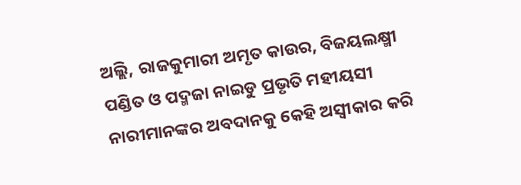ଅଲ୍ଲି, ରାଜକୁମାରୀ ଅମୃତ କାଉର, ବିଜୟଲକ୍ଷ୍ମୀ ପଣ୍ଡିତ ଓ ପଦ୍ମଜା ନାଇଡୁ ପ୍ରଭୃତି ମହୀୟସୀ ନାରୀମାନଙ୍କର ଅବଦାନକୁ କେହି ଅସ୍ୱୀକାର କରି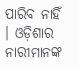ପାରିବ ନାହିଁ । ଓଡ଼ିଶାର ନାରୀମାନଙ୍କ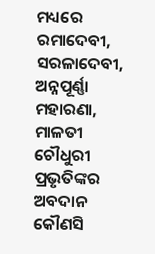ମଧ୍ୟରେ ରମାଦେବୀ, ସରଳାଦେବୀ, ଅନ୍ନପୂର୍ଣ୍ଣା ମହାରଣା, ମାଳତୀ ଚୌଧୁରୀ ପ୍ରଭୃତିଙ୍କର ଅବଦାନ କୌଣସି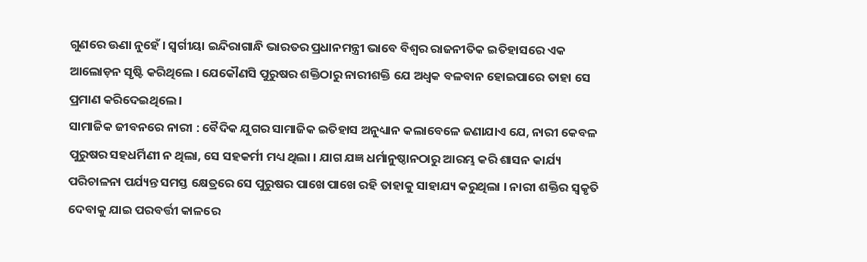ଗୁଣରେ ଊଣା ନୁହେଁ । ସ୍ୱର୍ଗୀୟା ଇନ୍ଦିରାଗାନ୍ଧି ଭାରତର ପ୍ରଧାନମନ୍ତ୍ରୀ ଭାବେ ବିଶ୍ବର ରାଜନୀତିକ ଇତିହାସରେ ଏକ ଆଲୋଡ଼ନ ସୃଷ୍ଟି କରିଥିଲେ । ଯେକୌଣସି ପୁରୁଷର ଶକ୍ତିଠାରୁ ନାରୀଶକ୍ତି ଯେ ଅଧ୍ବକ ବଳବାନ ହୋଇପାରେ ତାହା ସେ ପ୍ରମାଣ କରିଦେଇଥିଲେ ।
ସାମାଜିକ ଜୀବନରେ ନାରୀ : ବୈଦିକ ଯୁଗର ସାମାଜିକ ଇତିହାସ ଅନୁଧ୍ୟାନ କଲାବେଳେ ଜଣାଯାଏ ଯେ, ନାରୀ କେବଳ ପୁରୁଷର ସହଧର୍ମିଣୀ ନ ଥିଲା, ସେ ସହକର୍ମୀ ମଧ୍ୟ ଥିଲା । ଯାଗ ଯଜ୍ଞ ଧର୍ମାନୁଷ୍ଠାନଠାରୁ ଆରମ୍ଭ କରି ଶାସନ କାର୍ଯ୍ୟ ପରିଚାଳନା ପର୍ଯ୍ୟନ୍ତ ସମସ୍ତ କ୍ଷେତ୍ରରେ ସେ ପୁରୁଷର ପାଖେ ପାଖେ ରହି ତାହାକୁ ସାହାଯ୍ୟ କରୁଥିଲା । ନାରୀ ଶକ୍ତିର ସ୍ୱକୃତି ଦେବାକୁ ଯାଇ ପରବର୍ତ୍ତୀ କାଳରେ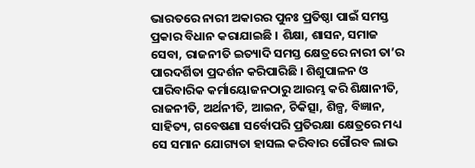ଭାରତରେ ନାରୀ ଅକାରର ପୁନଃ ପ୍ରତିଷ୍ଠା ପାଇଁ ସମସ୍ତ ପ୍ରକାର ବିଧାନ କରାଯାଇଛି । ଶିକ୍ଷା, ଶାସନ, ସମାଜ ସେବା, ରାଜନୀତି ଇତ୍ୟାଦି ସମସ୍ତ କ୍ଷେତ୍ରରେ ନାରୀ ତା’ର ପାରଦର୍ଶିତା ପ୍ରଦର୍ଶନ କରିପାରିଛି । ଶିଶୁପାଳନ ଓ ପାରିବାରିକ କର୍ମାୟୋଜନଠାରୁ ଆରମ୍ଭ କରି ଶିକ୍ଷାନୀତି, ରାଜନୀତି, ଅର୍ଥନୀତି, ଆଇନ, ଚିକିତ୍ସା, ଶିଳ୍ପ, ବିଜ୍ଞାନ, ସାହିତ୍ୟ, ଗବେଷଣା ସର୍ବୋପରି ପ୍ରତିରକ୍ଷା କ୍ଷେତ୍ରରେ ମଧ୍ୟ ସେ ସମାନ ଯୋଗ୍ୟତା ହାସଲ କରିବାର ଗୌରବ ଲାଭ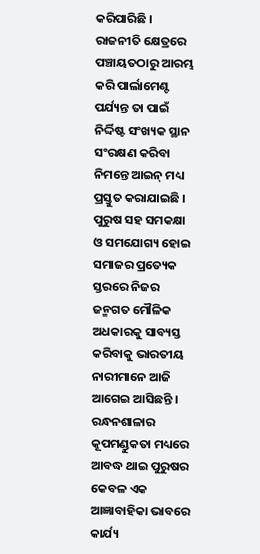କରିପାରିଛି । ରାଜନୀତି କ୍ଷେତ୍ରରେ ପଞ୍ଚାୟତଠାରୁ ଆରମ୍ଭ କରି ପାର୍ଲାମେଣ୍ଟ ପର୍ଯ୍ୟନ୍ତ ତା ପାଇଁ ନିର୍ଦ୍ଦିଷ୍ଟ ସଂଖ୍ୟକ ସ୍ଥାନ ସଂରକ୍ଷଣ କରିବା ନିମନ୍ତେ ଆଇନ୍ ମଧ୍ୟ ପ୍ରସ୍ତୁତ କରାଯାଇଛି । ପୁରୁଷ ସହ ସମକକ୍ଷା ଓ ସମଯୋଗ୍ୟ ହୋଇ ସମାଜର ପ୍ରତ୍ୟେକ ସ୍ତରରେ ନିଜର ଜନ୍ମଗତ ମୌଳିକ ଅଧକାରକୁ ସାବ୍ୟସ୍ତ କରିବାକୁ ଭାରତୀୟ ନାରୀମାନେ ଆଜି ଆଗେଇ ଆସିଛନ୍ତି । ରନ୍ଧନଶାଳାର କୂପମଣ୍ଡୁକତା ମଧ୍ୟରେ ଆବଦ୍ଧ ଥାଇ ପୁରୁଷର କେବଳ ଏକ ଆଜ୍ଞାବାହିକା ଭାବରେ କାର୍ଯ୍ୟ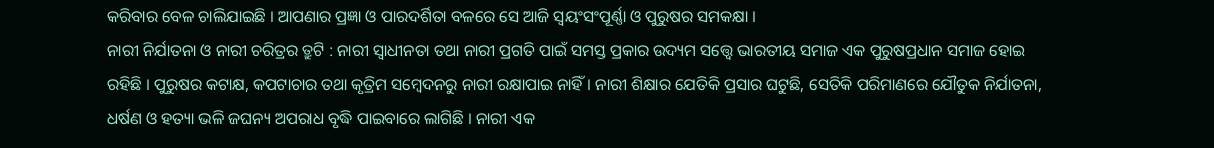କରିବାର ବେଳ ଚାଲିଯାଇଛି । ଆପଣାର ପ୍ରଜ୍ଞା ଓ ପାରଦର୍ଶିତା ବଳରେ ସେ ଆଜି ସ୍ଵୟଂସଂପୂର୍ଣ୍ଣା ଓ ପୁରୁଷର ସମକକ୍ଷା ।
ନାରୀ ନିର୍ଯାତନା ଓ ନାରୀ ଚରିତ୍ରର ତ୍ରୁଟି : ନାରୀ ସ୍ବାଧୀନତା ତଥା ନାରୀ ପ୍ରଗତି ପାଇଁ ସମସ୍ତ ପ୍ରକାର ଉଦ୍ୟମ ସତ୍ତ୍ଵେ ଭାରତୀୟ ସମାଜ ଏକ ପୁରୁଷପ୍ରଧାନ ସମାଜ ହୋଇ ରହିଛି । ପୁରୁଷର କଟାକ୍ଷ, କପଟାଚାର ତଥା କୃତ୍ରିମ ସମ୍ବେଦନରୁ ନାରୀ ରକ୍ଷାପାଇ ନାହିଁ । ନାରୀ ଶିକ୍ଷାର ଯେତିକି ପ୍ରସାର ଘଟୁଛି, ସେତିକି ପରିମାଣରେ ଯୌତୁକ ନିର୍ଯାତନା, ଧର୍ଷଣ ଓ ହତ୍ୟା ଭଳି ଜଘନ୍ୟ ଅପରାଧ ବୃଦ୍ଧି ପାଇବାରେ ଲାଗିଛି । ନାରୀ ଏକ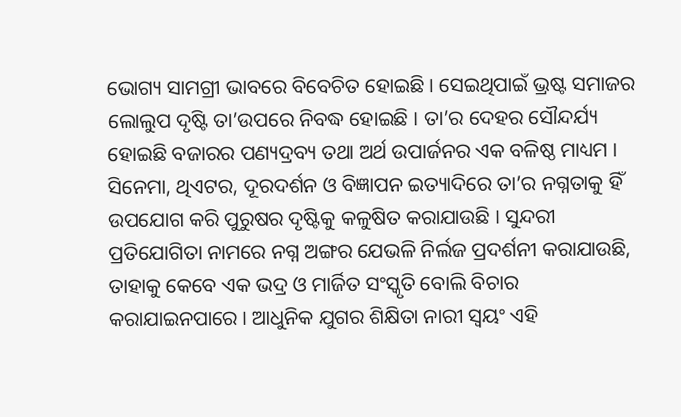ଭୋଗ୍ୟ ସାମଗ୍ରୀ ଭାବରେ ବିବେଚିତ ହୋଇଛି । ସେଇଥିପାଇଁ ଭ୍ରଷ୍ଟ ସମାଜର ଲୋଲୁପ ଦୃଷ୍ଟି ତା’ଉପରେ ନିବଦ୍ଧ ହୋଇଛି । ତା’ର ଦେହର ସୌନ୍ଦର୍ଯ୍ୟ ହୋଇଛି ବଜାରର ପଣ୍ୟଦ୍ରବ୍ୟ ତଥା ଅର୍ଥ ଉପାର୍ଜନର ଏକ ବଳିଷ୍ଠ ମାଧ୍ୟମ । ସିନେମା, ଥିଏଟର, ଦୂରଦର୍ଶନ ଓ ବିଜ୍ଞାପନ ଇତ୍ୟାଦିରେ ତା’ର ନଗ୍ନତାକୁ ହିଁ ଉପଯୋଗ କରି ପୁରୁଷର ଦୃଷ୍ଟିକୁ କଳୁଷିତ କରାଯାଉଛି । ସୁନ୍ଦରୀ ପ୍ରତିଯୋଗିତା ନାମରେ ନଗ୍ନ ଅଙ୍ଗର ଯେଭଳି ନିର୍ଲଜ ପ୍ରଦର୍ଶନୀ କରାଯାଉଛି, ତାହାକୁ କେବେ ଏକ ଭଦ୍ର ଓ ମାର୍ଜିତ ସଂସ୍କୃତି ବୋଲି ବିଚାର କରାଯାଇନପାରେ । ଆଧୁନିକ ଯୁଗର ଶିକ୍ଷିତା ନାରୀ ସ୍ଵୟଂ ଏହି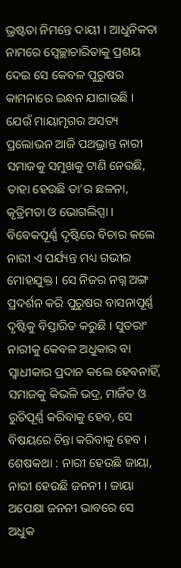ଭ୍ରଷ୍ଟତା ନିମନ୍ତେ ଦାୟୀ । ଆଧୁନିକତା ନାମରେ ସ୍ୱେଚ୍ଛାଚାରିତାକୁ ପ୍ରଶୟ ଦେଇ ସେ କେବଳ ପୁରୁଷର କାମନାରେ ଇନ୍ଧନ ଯାଗାଉଛି । ଯେଉଁ ମାୟାମୃଗର ଅସତ୍ୟ ପ୍ରଲୋଭନ ଆଜି ପଥଭ୍ରାନ୍ତ ନାରୀ ସମାଜକୁ ସମୁଖକୁ ଟାଣି ନେଉଛି, ତାହା ହେଉଛି ତା’ର ଛଳନା, କୃତ୍ରିମତା ଓ ଭୋଗଲିପ୍ସା । ବିବେକପୂର୍ଣ୍ଣ ଦୃଷ୍ଟିରେ ବିଚାର କଲେ ନାରୀ ଏ ପର୍ଯ୍ୟନ୍ତ ମଧ୍ୟ ଗଭୀର ମୋହଯୁକ୍ତ । ସେ ନିଜର ନଗ୍ନ ଅଙ୍ଗ ପ୍ରଦର୍ଶନ କରି ପୁରୁଷର ବାସନାପୂର୍ଣ୍ଣ ଦୃଷ୍ଟିକୁ ବିସ୍ତାରିତ କରୁଛି । ସୁତରାଂ ନାରୀକୁ କେବଳ ଅଧୁକାର ବା ସ୍ଵାଧୀକାର ପ୍ରଦାନ କଲେ ହେବନାହିଁ, ସମାଜକୁ କିଭଳି ଭଦ୍ର, ମାର୍ଜିତ ଓ ରୁଚିପୂର୍ଣ୍ଣ କରିବାକୁ ହେବ, ସେ ବିଷୟରେ ଚିନ୍ତା କରିବାକୁ ହେବ ।
ଶେଷକଥା : ନାରୀ ହେଉଛି ଜାୟା, ନାରୀ ହେଉଛି ଜନନୀ । ଜାୟା ଅପେକ୍ଷା ଜନନୀ ଭାବରେ ସେ ଅଧୁକ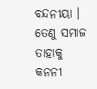ବନ୍ଦନୀୟା । ତେଣୁ ସମାଜ ତାହାକୁ କନନୀ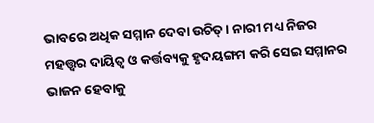ଭାବରେ ଅଧିକ ସମ୍ମାନ ଦେବା ଉଚିତ୍ । ନାରୀ ମଧ୍ୟ ନିଜର ମହତ୍ତ୍ବର ଦାୟିତ୍ଵ ଓ କର୍ତ୍ତବ୍ୟକୁ ହୃଦୟଙ୍ଗମ କରି ସେଇ ସମ୍ମାନର ଭାଜନ ହେବାକୁ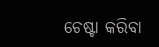ଚେଷ୍ଟା କରିବା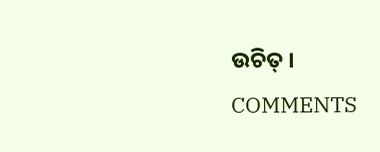ଉଚିତ୍ ।
COMMENTS